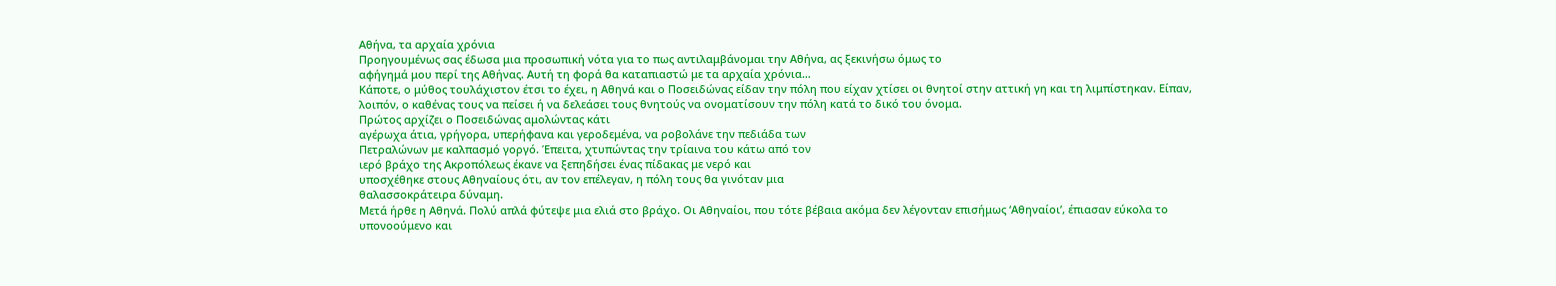Αθήνα, τα αρχαία χρόνια
Προηγουμένως σας έδωσα μια προσωπική νότα για το πως αντιλαμβάνομαι την Αθήνα, ας ξεκινήσω όμως το
αφήγημά μου περί της Αθήνας. Αυτή τη φορά θα καταπιαστώ με τα αρχαία χρόνια…
Κάποτε, ο μύθος τουλάχιστον έτσι το έχει, η Αθηνά και ο Ποσειδώνας είδαν την πόλη που είχαν χτίσει οι θνητοί στην αττική γη και τη λιμπίστηκαν. Είπαν, λοιπόν, ο καθένας τους να πείσει ή να δελεάσει τους θνητούς να ονοματίσουν την πόλη κατά το δικό του όνομα.
Πρώτος αρχίζει ο Ποσειδώνας αμολώντας κάτι
αγέρωχα άτια, γρήγορα, υπερήφανα και γεροδεμένα, να ροβολάνε την πεδιάδα των
Πετραλώνων με καλπασμό γοργό. Έπειτα, χτυπώντας την τρίαινα του κάτω από τον
ιερό βράχο της Ακροπόλεως έκανε να ξεπηδήσει ένας πίδακας με νερό και
υποσχέθηκε στους Αθηναίους ότι, αν τον επέλεγαν, η πόλη τους θα γινόταν μια
θαλασσοκράτειρα δύναμη.
Μετά ήρθε η Αθηνά. Πολύ απλά φύτεψε μια ελιά στο βράχο. Οι Αθηναίοι, που τότε βέβαια ακόμα δεν λέγονταν επισήμως ‘Αθηναίοι’, έπιασαν εύκολα το υπονοούμενο και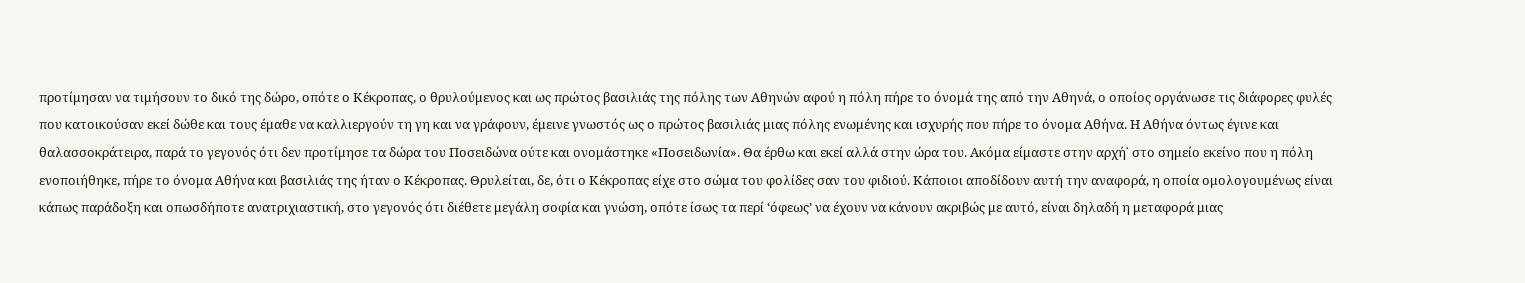προτίμησαν να τιμήσουν το δικό της δώρο, οπότε ο Κέκροπας, ο θρυλούμενος και ως πρώτος βασιλιάς της πόλης των Αθηνών αφού η πόλη πήρε το όνομά της από την Αθηνά, ο οποίος οργάνωσε τις διάφορες φυλές που κατοικούσαν εκεί δώθε και τους έμαθε να καλλιεργούν τη γη και να γράφουν, έμεινε γνωστός ως ο πρώτος βασιλιάς μιας πόλης ενωμένης και ισχυρής που πήρε το όνομα Αθήνα. Η Αθήνα όντως έγινε και θαλασσοκράτειρα, παρά το γεγονός ότι δεν προτίμησε τα δώρα του Ποσειδώνα ούτε και ονομάστηκε «Ποσειδωνία». Θα έρθω και εκεί αλλά στην ώρα του. Ακόμα είμαστε στην αρχή˙ στο σημείο εκείνο που η πόλη ενοποιήθηκε, πήρε το όνομα Αθήνα και βασιλιάς της ήταν ο Κέκροπας. Θρυλείται, δε, ότι ο Κέκροπας είχε στο σώμα του φολίδες σαν του φιδιού. Κάποιοι αποδίδουν αυτή την αναφορά, η οποία ομολογουμένως είναι κάπως παράδοξη και οπωσδήποτε ανατριχιαστική, στο γεγονός ότι διέθετε μεγάλη σοφία και γνώση, οπότε ίσως τα περί ‘όφεως’ να έχουν να κάνουν ακριβώς με αυτό, είναι δηλαδή η μεταφορά μιας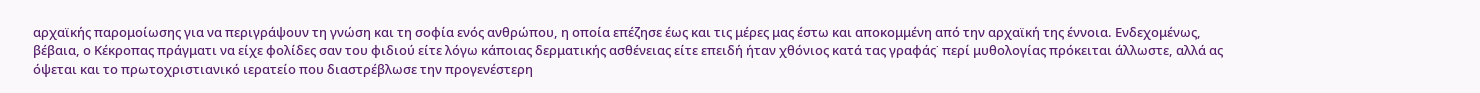αρχαϊκής παρομοίωσης για να περιγράψουν τη γνώση και τη σοφία ενός ανθρώπου, η οποία επέζησε έως και τις μέρες μας έστω και αποκομμένη από την αρχαϊκή της έννοια. Ενδεχομένως, βέβαια, ο Κέκροπας πράγματι να είχε φολίδες σαν του φιδιού είτε λόγω κάποιας δερματικής ασθένειας είτε επειδή ήταν χθόνιος κατά τας γραφάς˙ περί μυθολογίας πρόκειται άλλωστε, αλλά ας όψεται και το πρωτοχριστιανικό ιερατείο που διαστρέβλωσε την προγενέστερη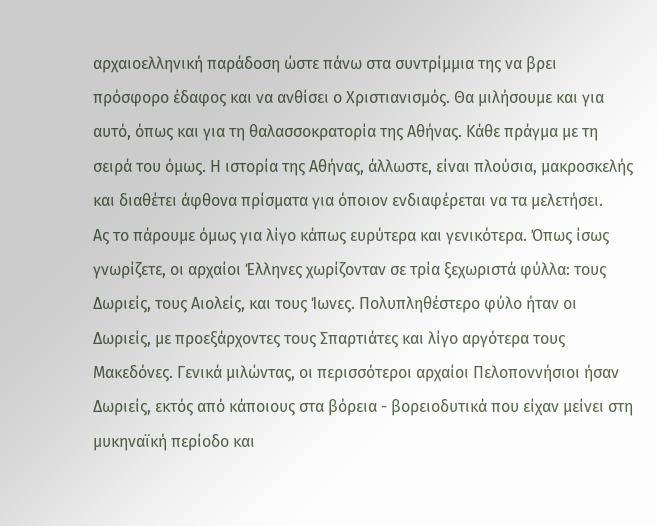αρχαιοελληνική παράδοση ώστε πάνω στα συντρίμμια της να βρει πρόσφορο έδαφος και να ανθίσει ο Χριστιανισμός. Θα μιλήσουμε και για αυτό, όπως και για τη θαλασσοκρατορία της Αθήνας. Κάθε πράγμα με τη σειρά του όμως. Η ιστορία της Αθήνας, άλλωστε, είναι πλούσια, μακροσκελής και διαθέτει άφθονα πρίσματα για όποιον ενδιαφέρεται να τα μελετήσει.
Ας το πάρουμε όμως για λίγο κάπως ευρύτερα και γενικότερα. Όπως ίσως γνωρίζετε, οι αρχαίοι Έλληνες χωρίζονταν σε τρία ξεχωριστά φύλλα: τους Δωριείς, τους Αιολείς, και τους Ίωνες. Πολυπληθέστερο φύλο ήταν οι Δωριείς, με προεξάρχοντες τους Σπαρτιάτες και λίγο αργότερα τους Μακεδόνες. Γενικά μιλώντας, οι περισσότεροι αρχαίοι Πελοποννήσιοι ήσαν Δωριείς, εκτός από κάποιους στα βόρεια - βορειοδυτικά που είχαν μείνει στη μυκηναϊκή περίοδο και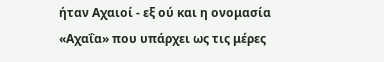ήταν Αχαιοί - εξ ού και η ονομασία «Αχαΐα» που υπάρχει ως τις μέρες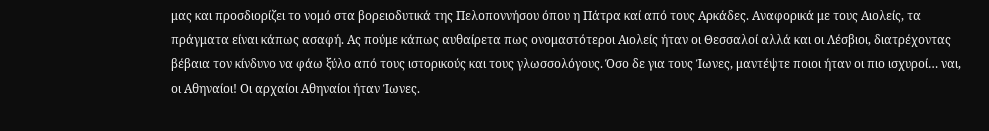μας και προσδιορίζει το νομό στα βορειοδυτικά της Πελοποννήσου όπου η Πάτρα καί από τους Αρκάδες. Αναφορικά με τους Αιολείς, τα πράγματα είναι κάπως ασαφή. Ας πούμε κάπως αυθαίρετα πως ονομαστότεροι Αιολείς ήταν οι Θεσσαλοί αλλά και οι Λέσβιοι, διατρέχοντας βέβαια τον κίνδυνο να φάω ξύλο από τους ιστορικούς και τους γλωσσολόγους. Όσο δε για τους Ίωνες, μαντέψτε ποιοι ήταν οι πιο ισχυροί… ναι, οι Αθηναίοι! Οι αρχαίοι Αθηναίοι ήταν Ίωνες.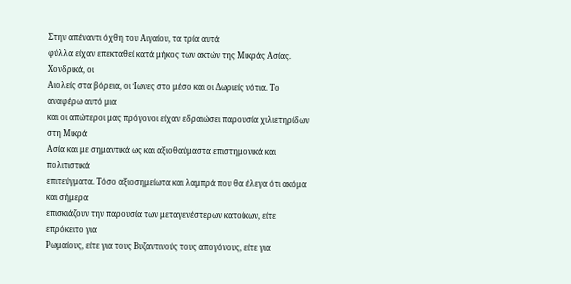Στην απέναντι όχθη του Αιγαίου, τα τρία αυτά
φύλλα είχαν επεκταθεί κατά μήκος των ακτών της Μικράς Ασίας. Χονδρικά, οι
Αιολείς στα βόρεια, οι Ίωνες στο μέσο και οι Δωριείς νότια. Το αναφέρω αυτό μια
και οι απώτεροι μας πρόγονοι είχαν εδραιώσει παρουσία χιλιετηρίδων στη Μικρά
Ασία και με σημαντικά ως και αξιοθαύμαστα επιστημονικά και πολιτιστικά
επιτεύγματα. Τόσο αξιοσημείωτα και λαμπρά που θα έλεγα ότι ακόμα και σήμερα
επισκιάζουν την παρουσία των μεταγενέστερων κατοίκων, είτε επρόκειτο για
Ρωμαίους, είτε για τους Βυζαντινούς τους απογόνους, είτε για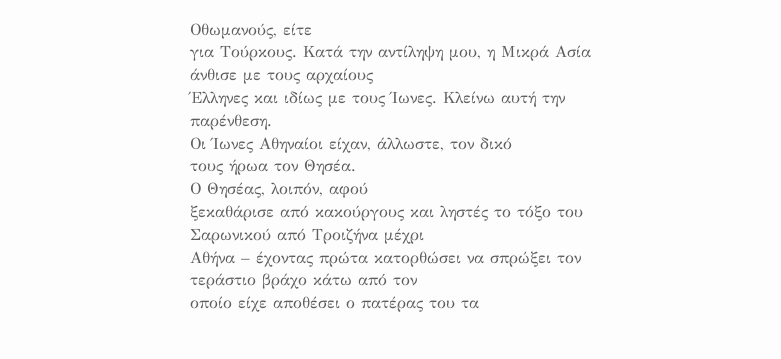Οθωμανούς, είτε
για Τούρκους. Κατά την αντίληψη μου, η Μικρά Ασία άνθισε με τους αρχαίους
Έλληνες και ιδίως με τους Ίωνες. Κλείνω αυτή την παρένθεση.
Οι Ίωνες Αθηναίοι είχαν, άλλωστε, τον δικό
τους ήρωα τον Θησέα.
Ο Θησέας, λοιπόν, αφού
ξεκαθάρισε από κακούργους και ληστές το τόξο του Σαρωνικού από Τροιζήνα μέχρι
Αθήνα – έχοντας πρώτα κατορθώσει να σπρώξει τον τεράστιο βράχο κάτω από τον
οποίο είχε αποθέσει ο πατέρας του τα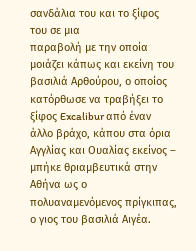σανδάλια του και το ξίφος του σε μια
παραβολή με την οποία μοιάζει κάπως και εκείνη του βασιλιά Αρθούρου, ο οποίος
κατόρθωσε να τραβήξει το ξίφος Excalibur από έναν άλλο βράχο, κάπου στα όρια
Αγγλίας και Ουαλίας εκείνος – μπήκε θριαμβευτικά στην Αθήνα ως ο
πολυαναμενόμενος πρίγκιπας, ο γιος του βασιλιά Αιγέα.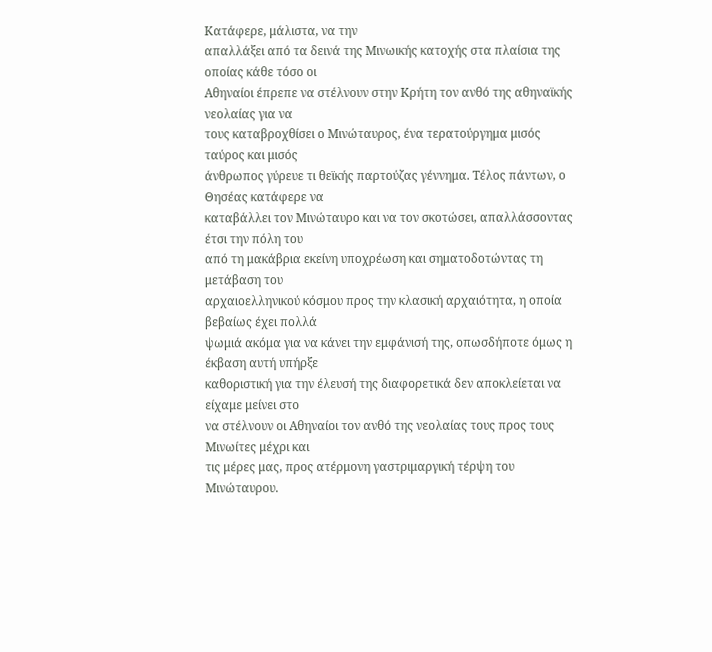Κατάφερε, μάλιστα, να την
απαλλάξει από τα δεινά της Μινωικής κατοχής στα πλαίσια της οποίας κάθε τόσο οι
Αθηναίοι έπρεπε να στέλνουν στην Κρήτη τον ανθό της αθηναϊκής νεολαίας για να
τους καταβροχθίσει ο Μινώταυρος, ένα τερατούργημα μισός ταύρος και μισός
άνθρωπος γύρευε τι θεϊκής παρτούζας γέννημα. Τέλος πάντων, ο Θησέας κατάφερε να
καταβάλλει τον Μινώταυρο και να τον σκοτώσει, απαλλάσσοντας έτσι την πόλη του
από τη μακάβρια εκείνη υποχρέωση και σηματοδοτώντας τη μετάβαση του
αρχαιοελληνικού κόσμου προς την κλασική αρχαιότητα, η οποία βεβαίως έχει πολλά
ψωμιά ακόμα για να κάνει την εμφάνισή της, οπωσδήποτε όμως η έκβαση αυτή υπήρξε
καθοριστική για την έλευσή της διαφορετικά δεν αποκλείεται να είχαμε μείνει στο
να στέλνουν οι Αθηναίοι τον ανθό της νεολαίας τους προς τους Μινωίτες μέχρι και
τις μέρες μας, προς ατέρμονη γαστριμαργική τέρψη του Μινώταυρου.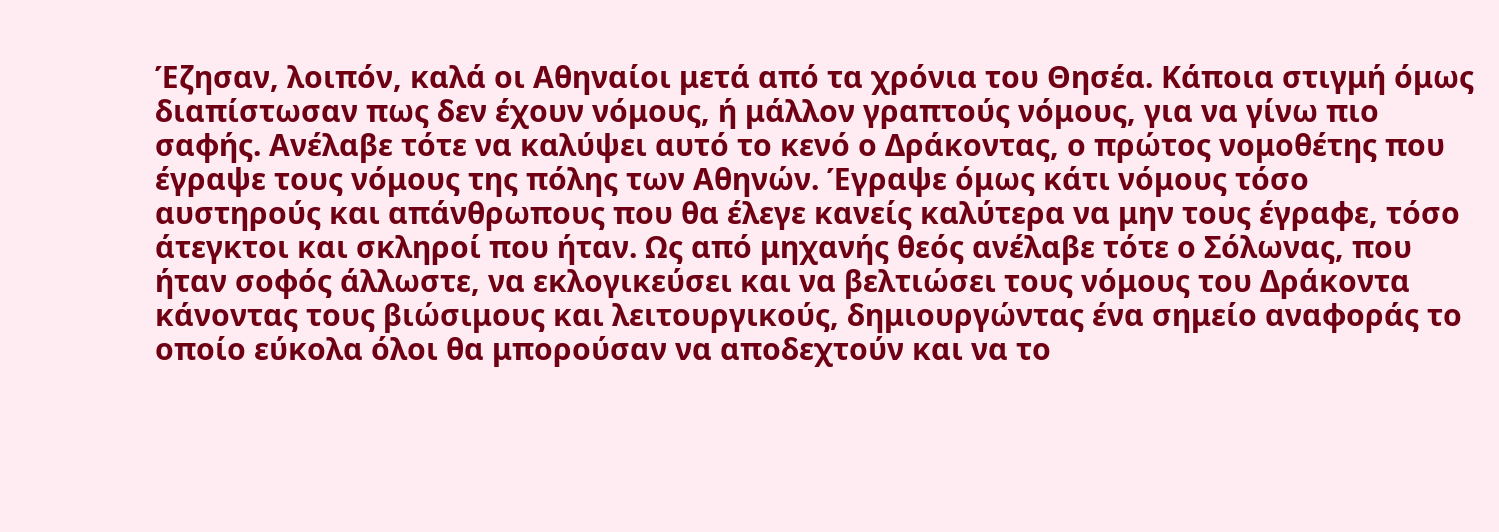Έζησαν, λοιπόν, καλά οι Αθηναίοι μετά από τα χρόνια του Θησέα. Κάποια στιγμή όμως διαπίστωσαν πως δεν έχουν νόμους, ή μάλλον γραπτούς νόμους, για να γίνω πιο σαφής. Ανέλαβε τότε να καλύψει αυτό το κενό ο Δράκοντας, ο πρώτος νομοθέτης που έγραψε τους νόμους της πόλης των Αθηνών. Έγραψε όμως κάτι νόμους τόσο αυστηρούς και απάνθρωπους που θα έλεγε κανείς καλύτερα να μην τους έγραφε, τόσο άτεγκτοι και σκληροί που ήταν. Ως από μηχανής θεός ανέλαβε τότε ο Σόλωνας, που ήταν σοφός άλλωστε, να εκλογικεύσει και να βελτιώσει τους νόμους του Δράκοντα κάνοντας τους βιώσιμους και λειτουργικούς, δημιουργώντας ένα σημείο αναφοράς το οποίο εύκολα όλοι θα μπορούσαν να αποδεχτούν και να το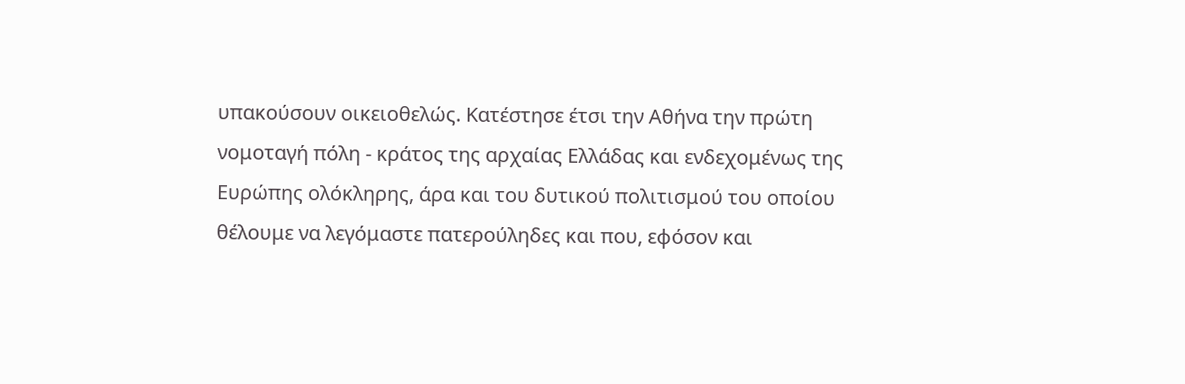υπακούσουν οικειοθελώς. Κατέστησε έτσι την Αθήνα την πρώτη νομοταγή πόλη - κράτος της αρχαίας Ελλάδας και ενδεχομένως της Ευρώπης ολόκληρης, άρα και του δυτικού πολιτισμού του οποίου θέλουμε να λεγόμαστε πατερούληδες και που, εφόσον και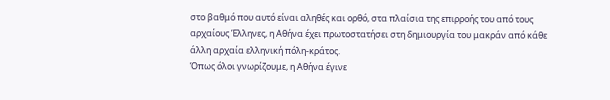στο βαθμό που αυτό είναι αληθές και ορθό, στα πλαίσια της επιρροής του από τους αρχαίους Έλληνες, η Αθήνα έχει πρωτοστατήσει στη δημιουργία του μακράν από κάθε άλλη αρχαία ελληνική πόλη-κράτος.
Όπως όλοι γνωρίζουμε, η Αθήνα έγινε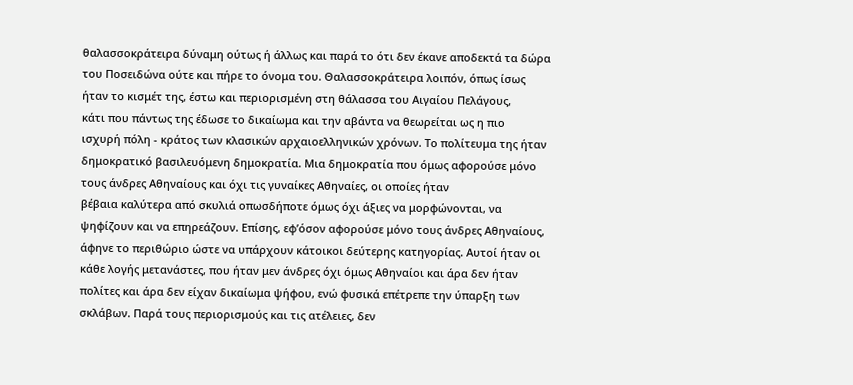θαλασσοκράτειρα δύναμη ούτως ή άλλως και παρά το ότι δεν έκανε αποδεκτά τα δώρα
του Ποσειδώνα ούτε και πήρε το όνομα του. Θαλασσοκράτειρα λοιπόν, όπως ίσως
ήταν το κισμέτ της, έστω και περιορισμένη στη θάλασσα του Αιγαίου Πελάγους,
κάτι που πάντως της έδωσε το δικαίωμα και την αβάντα να θεωρείται ως η πιο
ισχυρή πόλη - κράτος των κλασικών αρχαιοελληνικών χρόνων. Το πολίτευμα της ήταν
δημοκρατικό βασιλευόμενη δημοκρατία. Μια δημοκρατία που όμως αφορούσε μόνο
τους άνδρες Αθηναίους και όχι τις γυναίκες Αθηναίες, οι οποίες ήταν
βέβαια καλύτερα από σκυλιά οπωσδήποτε όμως όχι άξιες να μορφώνονται, να
ψηφίζουν και να επηρεάζουν. Επίσης, εφ’όσον αφορούσε μόνο τους άνδρες Αθηναίους,
άφηνε το περιθώριο ώστε να υπάρχουν κάτοικοι δεύτερης κατηγορίας. Αυτοί ήταν οι
κάθε λογής μετανάστες, που ήταν μεν άνδρες όχι όμως Αθηναίοι και άρα δεν ήταν
πολίτες και άρα δεν είχαν δικαίωμα ψήφου, ενώ φυσικά επέτρεπε την ύπαρξη των
σκλάβων. Παρά τους περιορισμούς και τις ατέλειες, δεν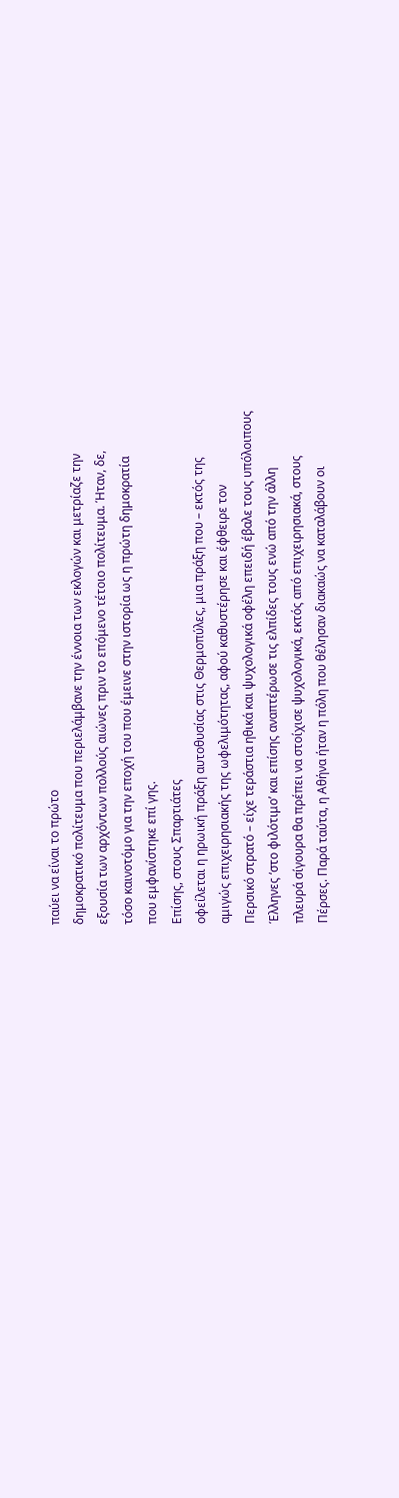παύει να είναι το πρώτο
δημοκρατικό πολίτευμα που περιελάμβανε την έννοια των εκλογών και μετρίαζε την
εξουσία των αρχόντων πολλούς αιώνες πριν το επόμενο τέτοιο πολίτευμα. Ήταν, δε,
τόσο καινοτόμο για την εποχή του που έμεινε στην ιστορία ως η πρώτη δημοκρατία
που εμφανίστηκε επί γης.
Επίσης, στους Σπαρτιάτες
οφείλεται η ηρωική πράξη αυτοθυσίας στις Θερμοπύλες, μια πράξη που – εκτός της
αμιγώς επιχειρησιακής της ωφελιμότητας, αφού καθυστέρησε και έφθειρε τον
Περσικό στρατό – είχε τεράστια ηθικά και ψυχολογικά οφέλη επειδή έβαλε τους υπόλοιπους
Έλληνες ‘στο φιλότιμο’ και επίσης αναπτέρωσε τις ελπίδες τους ενώ από την άλλη
πλευρά σίγουρα θα πρέπει να στοίχισε ψυχολογικά, εκτός από επιχειρησιακά, στους
Πέρσες. Παρά ταύτα, η Αθήνα ήταν η πόλη που θέλησαν διακαώς να καταλάβουν οι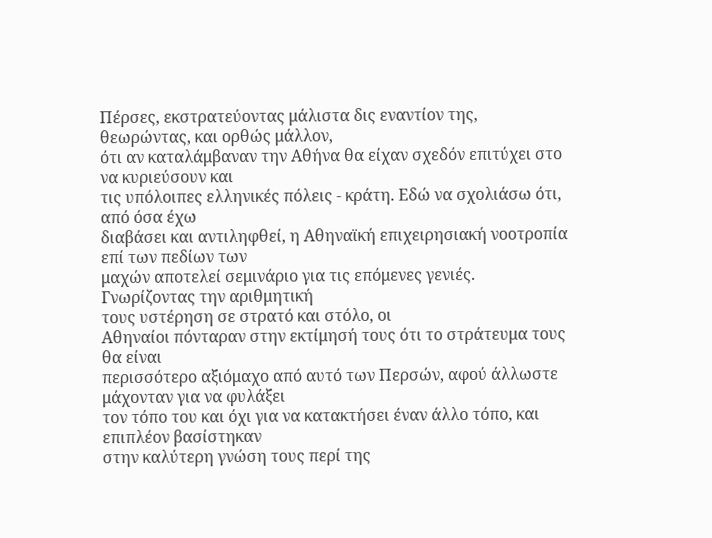Πέρσες, εκστρατεύοντας μάλιστα δις εναντίον της, θεωρώντας, και ορθώς μάλλον,
ότι αν καταλάμβαναν την Αθήνα θα είχαν σχεδόν επιτύχει στο να κυριεύσουν και
τις υπόλοιπες ελληνικές πόλεις - κράτη. Εδώ να σχολιάσω ότι, από όσα έχω
διαβάσει και αντιληφθεί, η Αθηναϊκή επιχειρησιακή νοοτροπία επί των πεδίων των
μαχών αποτελεί σεμινάριο για τις επόμενες γενιές. Γνωρίζοντας την αριθμητική
τους υστέρηση σε στρατό και στόλο, οι
Αθηναίοι πόνταραν στην εκτίμησή τους ότι το στράτευμα τους θα είναι
περισσότερο αξιόμαχο από αυτό των Περσών, αφού άλλωστε μάχονταν για να φυλάξει
τον τόπο του και όχι για να κατακτήσει έναν άλλο τόπο, και επιπλέον βασίστηκαν
στην καλύτερη γνώση τους περί της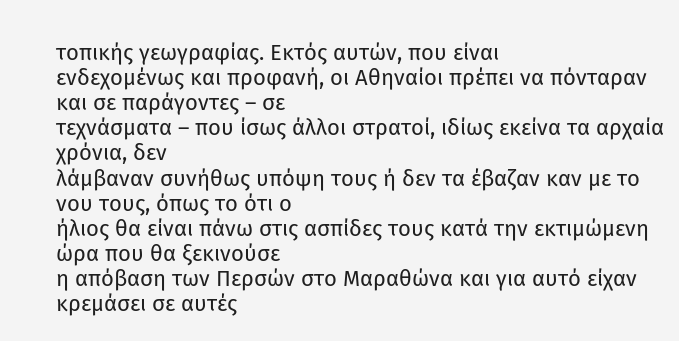τοπικής γεωγραφίας. Εκτός αυτών, που είναι
ενδεχομένως και προφανή, οι Αθηναίοι πρέπει να πόνταραν και σε παράγοντες – σε
τεχνάσματα – που ίσως άλλοι στρατοί, ιδίως εκείνα τα αρχαία χρόνια, δεν
λάμβαναν συνήθως υπόψη τους ή δεν τα έβαζαν καν με το νου τους, όπως το ότι ο
ήλιος θα είναι πάνω στις ασπίδες τους κατά την εκτιμώμενη ώρα που θα ξεκινούσε
η απόβαση των Περσών στο Μαραθώνα και για αυτό είχαν κρεμάσει σε αυτές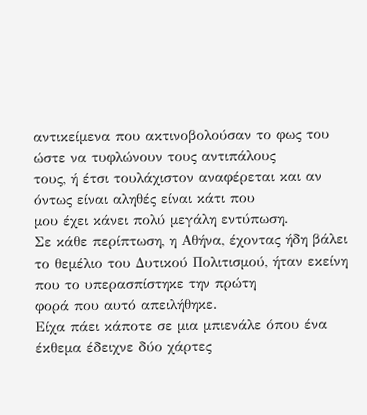αντικείμενα που ακτινοβολούσαν το φως του ώστε να τυφλώνουν τους αντιπάλους
τους, ή έτσι τουλάχιστον αναφέρεται και αν όντως είναι αληθές είναι κάτι που
μου έχει κάνει πολύ μεγάλη εντύπωση.
Σε κάθε περίπτωση, η Αθήνα, έχοντας ήδη βάλει
το θεμέλιο του Δυτικού Πολιτισμού, ήταν εκείνη που το υπερασπίστηκε την πρώτη
φορά που αυτό απειλήθηκε.
Είχα πάει κάποτε σε μια μπιενάλε όπου ένα έκθεμα έδειχνε δύο χάρτες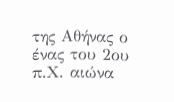της Αθήνας ο ένας του 2ου π.Χ. αιώνα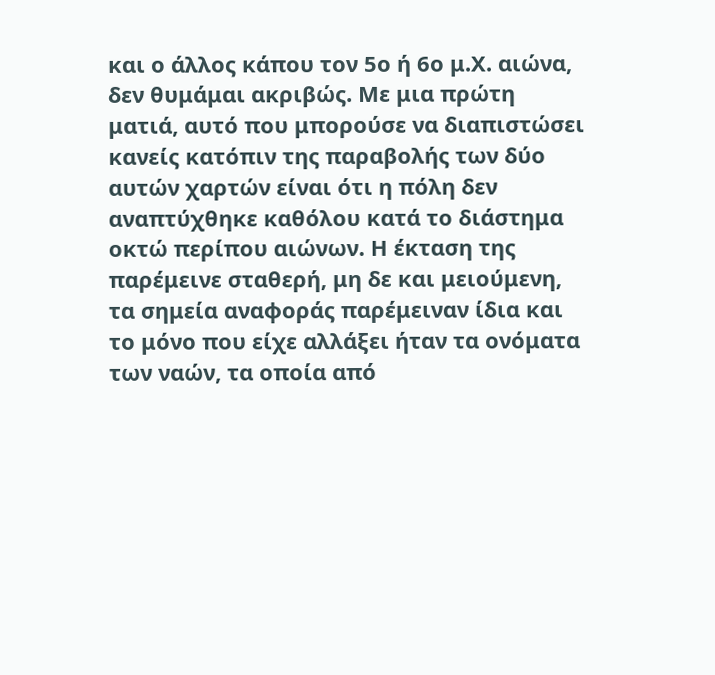και ο άλλος κάπου τον 5ο ή 6ο μ.Χ. αιώνα, δεν θυμάμαι ακριβώς. Με μια πρώτη ματιά, αυτό που μπορούσε να διαπιστώσει κανείς κατόπιν της παραβολής των δύο αυτών χαρτών είναι ότι η πόλη δεν αναπτύχθηκε καθόλου κατά το διάστημα οκτώ περίπου αιώνων. Η έκταση της παρέμεινε σταθερή, μη δε και μειούμενη, τα σημεία αναφοράς παρέμειναν ίδια και το μόνο που είχε αλλάξει ήταν τα ονόματα των ναών, τα οποία από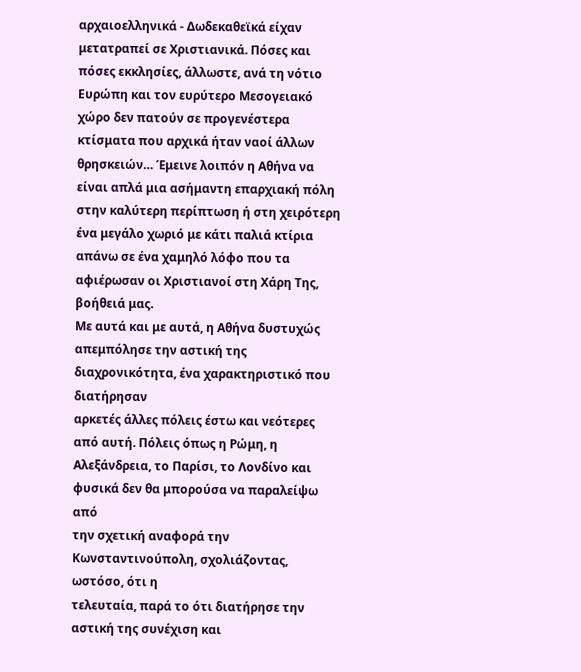αρχαιοελληνικά - Δωδεκαθεϊκά είχαν μετατραπεί σε Χριστιανικά. Πόσες και πόσες εκκλησίες, άλλωστε, ανά τη νότιο Ευρώπη και τον ευρύτερο Μεσογειακό χώρο δεν πατούν σε προγενέστερα κτίσματα που αρχικά ήταν ναοί άλλων θρησκειών… Έμεινε λοιπόν η Αθήνα να είναι απλά μια ασήμαντη επαρχιακή πόλη στην καλύτερη περίπτωση ή στη χειρότερη ένα μεγάλο χωριό με κάτι παλιά κτίρια απάνω σε ένα χαμηλό λόφο που τα αφιέρωσαν οι Χριστιανοί στη Χάρη Της, βοήθειά μας.
Με αυτά και με αυτά, η Αθήνα δυστυχώς
απεμπόλησε την αστική της διαχρονικότητα, ένα χαρακτηριστικό που διατήρησαν
αρκετές άλλες πόλεις έστω και νεότερες από αυτή. Πόλεις όπως η Ρώμη, η
Αλεξάνδρεια, το Παρίσι, το Λονδίνο και φυσικά δεν θα μπορούσα να παραλείψω από
την σχετική αναφορά την Κωνσταντινούπολη, σχολιάζοντας, ωστόσο, ότι η
τελευταία, παρά το ότι διατήρησε την αστική της συνέχιση και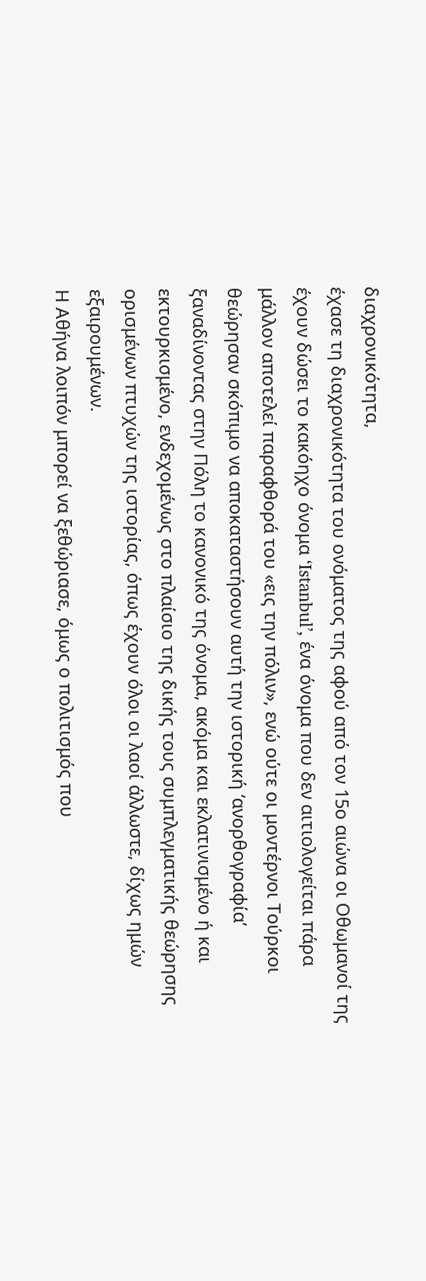διαχρονικότητα,
έχασε τη διαχρονικότητα του ονόματος της αφού από τον 15ο αιώνα οι Οθωμανοί της
έχουν δώσει το κακόηχο όνομα ‘Istanbul’, ένα όνομα που δεν αιτιολογείται πάρα
μάλλον αποτελεί παραφθορά του «εις την πόλιν», ενώ ούτε οι μοντέρνοι Τούρκοι
θεώρησαν σκόπιμο να αποκαταστήσουν αυτή την ιστορική ‘ανορθογραφία’
ξαναδίνοντας στην Πόλη το κανονικό της όνομα, ακόμα και εκλατινισμένο ή και
εκτουρκισμένο, ενδεχομένως στο πλαίσιο της δικής τους συμπλεγματικής θεώρησης
ορισμένων πτυχών της ιστορίας, όπως έχουν όλοι οι λαοί άλλωστε, δίχως ημών
εξαιρουμένων.
Η Αθήνα λοιπόν μπορεί να ξεθώριασε, όμως ο πολιτισμός που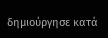δημιούργησε κατά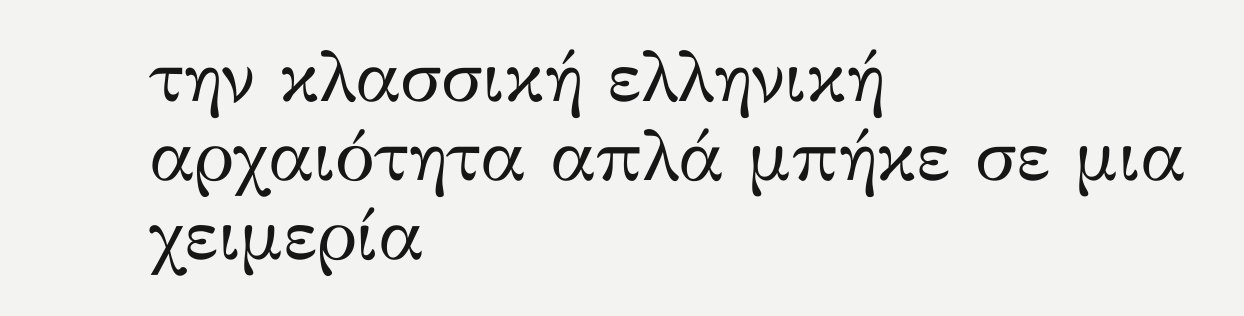την κλασσική ελληνική αρχαιότητα απλά μπήκε σε μια χειμερία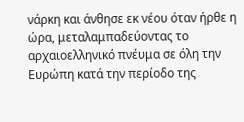νάρκη και άνθησε εκ νέου όταν ήρθε η ώρα, μεταλαμπαδεύοντας το αρχαιοελληνικό πνέυμα σε όλη την Ευρώπη κατά την περίοδο της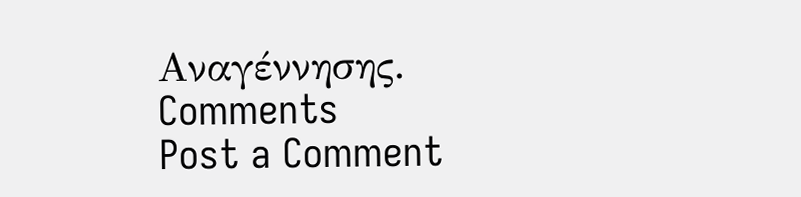Αναγέννησης.
Comments
Post a Comment